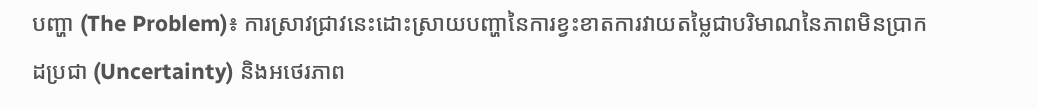បញ្ហា (The Problem)៖ ការស្រាវជ្រាវនេះដោះស្រាយបញ្ហានៃការខ្វះខាតការវាយតម្លៃជាបរិមាណនៃភាពមិនប្រាកដប្រជា (Uncertainty) និងអថេរភាព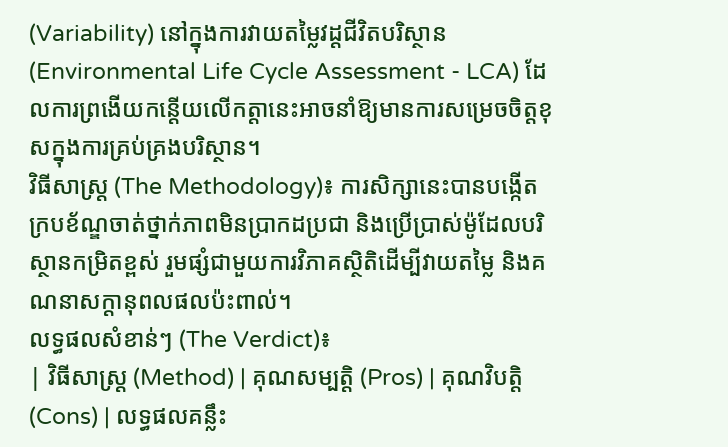(Variability) នៅក្នុងការវាយតម្លៃវដ្តជីវិតបរិស្ថាន (Environmental Life Cycle Assessment - LCA) ដែលការព្រងើយកន្តើយលើកត្តានេះអាចនាំឱ្យមានការសម្រេចចិត្តខុសក្នុងការគ្រប់គ្រងបរិស្ថាន។
វិធីសាស្ត្រ (The Methodology)៖ ការសិក្សានេះបានបង្កើតក្របខ័ណ្ឌចាត់ថ្នាក់ភាពមិនប្រាកដប្រជា និងប្រើប្រាស់ម៉ូដែលបរិស្ថានកម្រិតខ្ពស់ រួមផ្សំជាមួយការវិភាគស្ថិតិដើម្បីវាយតម្លៃ និងគណនាសក្តានុពលផលប៉ះពាល់។
លទ្ធផលសំខាន់ៗ (The Verdict)៖
| វិធីសាស្ត្រ (Method) | គុណសម្បត្តិ (Pros) | គុណវិបត្តិ (Cons) | លទ្ធផលគន្លឹះ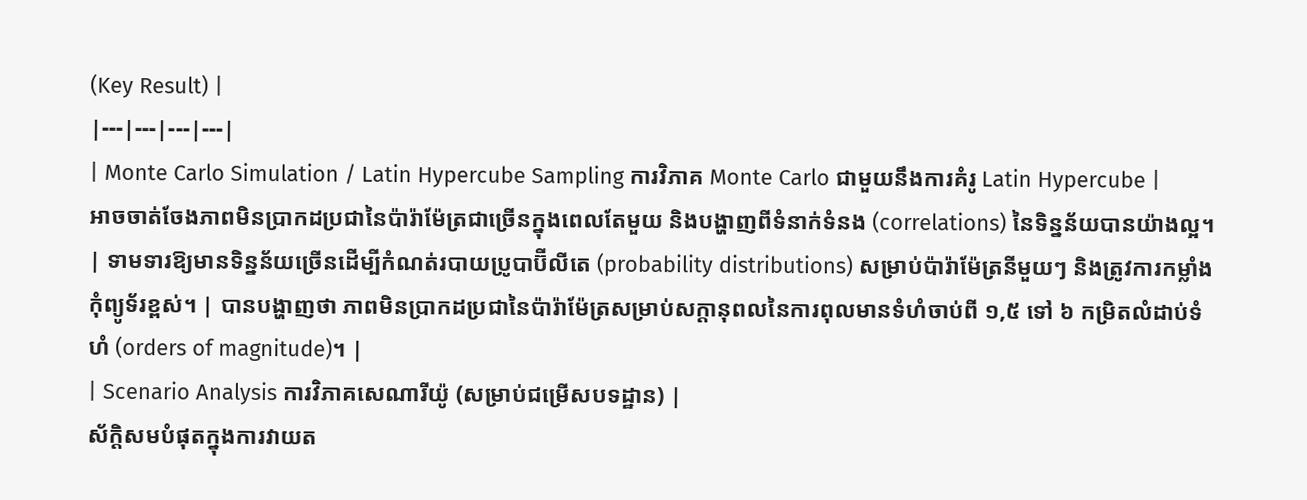(Key Result) |
|---|---|---|---|
| Monte Carlo Simulation / Latin Hypercube Sampling ការវិភាគ Monte Carlo ជាមួយនឹងការគំរូ Latin Hypercube |
អាចចាត់ចែងភាពមិនប្រាកដប្រជានៃប៉ារ៉ាម៉ែត្រជាច្រើនក្នុងពេលតែមួយ និងបង្ហាញពីទំនាក់ទំនង (correlations) នៃទិន្នន័យបានយ៉ាងល្អ។ | ទាមទារឱ្យមានទិន្នន័យច្រើនដើម្បីកំណត់របាយប្រូបាប៊ីលីតេ (probability distributions) សម្រាប់ប៉ារ៉ាម៉ែត្រនីមួយៗ និងត្រូវការកម្លាំងកុំព្យូទ័រខ្ពស់។ | បានបង្ហាញថា ភាពមិនប្រាកដប្រជានៃប៉ារ៉ាម៉ែត្រសម្រាប់សក្តានុពលនៃការពុលមានទំហំចាប់ពី ១,៥ ទៅ ៦ កម្រិតលំដាប់ទំហំ (orders of magnitude)។ |
| Scenario Analysis ការវិភាគសេណារីយ៉ូ (សម្រាប់ជម្រើសបទដ្ឋាន) |
ស័ក្តិសមបំផុតក្នុងការវាយត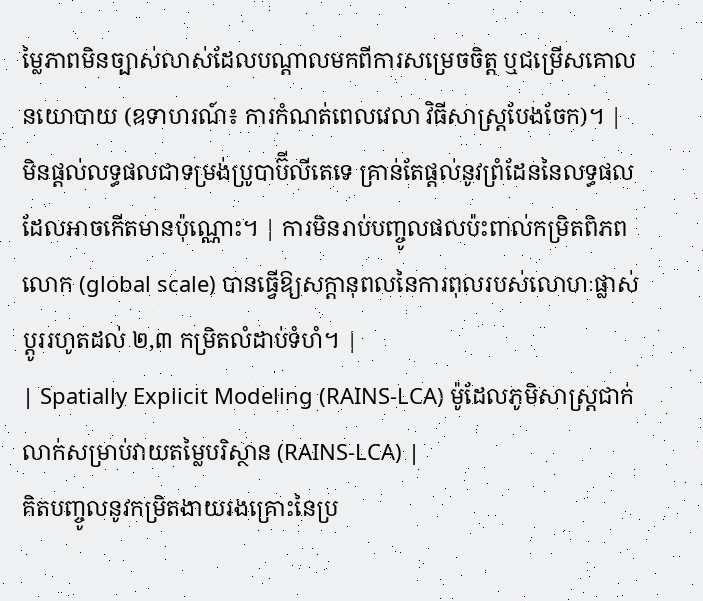ម្លៃភាពមិនច្បាស់លាស់ដែលបណ្តាលមកពីការសម្រេចចិត្ត ឬជម្រើសគោលនយោបាយ (ឧទាហរណ៍៖ ការកំណត់ពេលវេលា វិធីសាស្ត្របែងចែក)។ | មិនផ្តល់លទ្ធផលជាទម្រង់ប្រូបាប៊ីលីតេទេ គ្រាន់តែផ្តល់នូវព្រំដែននៃលទ្ធផលដែលអាចកើតមានប៉ុណ្ណោះ។ | ការមិនរាប់បញ្ចូលផលប៉ះពាល់កម្រិតពិភពលោក (global scale) បានធ្វើឱ្យសក្តានុពលនៃការពុលរបស់លោហៈផ្លាស់ប្តូររហូតដល់ ២,៣ កម្រិតលំដាប់ទំហំ។ |
| Spatially Explicit Modeling (RAINS-LCA) ម៉ូដែលភូមិសាស្ត្រជាក់លាក់សម្រាប់វាយតម្លៃបរិស្ថាន (RAINS-LCA) |
គិតបញ្ចូលនូវកម្រិតងាយរងគ្រោះនៃប្រ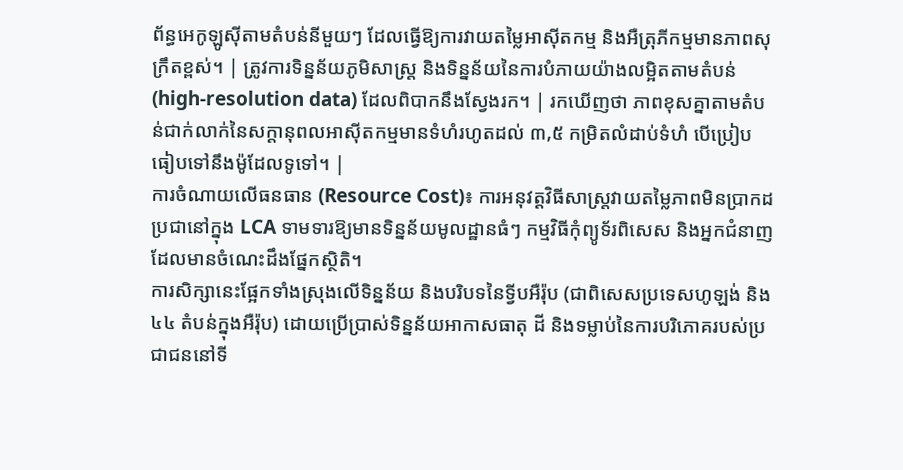ព័ន្ធអេកូឡូស៊ីតាមតំបន់នីមួយៗ ដែលធ្វើឱ្យការវាយតម្លៃអាស៊ីតកម្ម និងអឺត្រុភីកម្មមានភាពសុក្រឹតខ្ពស់។ | ត្រូវការទិន្នន័យភូមិសាស្ត្រ និងទិន្នន័យនៃការបំភាយយ៉ាងលម្អិតតាមតំបន់ (high-resolution data) ដែលពិបាកនឹងស្វែងរក។ | រកឃើញថា ភាពខុសគ្នាតាមតំបន់ជាក់លាក់នៃសក្តានុពលអាស៊ីតកម្មមានទំហំរហូតដល់ ៣,៥ កម្រិតលំដាប់ទំហំ បើប្រៀបធៀបទៅនឹងម៉ូដែលទូទៅ។ |
ការចំណាយលើធនធាន (Resource Cost)៖ ការអនុវត្តវិធីសាស្ត្រវាយតម្លៃភាពមិនប្រាកដប្រជានៅក្នុង LCA ទាមទារឱ្យមានទិន្នន័យមូលដ្ឋានធំៗ កម្មវិធីកុំព្យូទ័រពិសេស និងអ្នកជំនាញដែលមានចំណេះដឹងផ្នែកស្ថិតិ។
ការសិក្សានេះផ្អែកទាំងស្រុងលើទិន្នន័យ និងបរិបទនៃទ្វីបអឺរ៉ុប (ជាពិសេសប្រទេសហូឡង់ និង ៤៤ តំបន់ក្នុងអឺរ៉ុប) ដោយប្រើប្រាស់ទិន្នន័យអាកាសធាតុ ដី និងទម្លាប់នៃការបរិភោគរបស់ប្រជាជននៅទី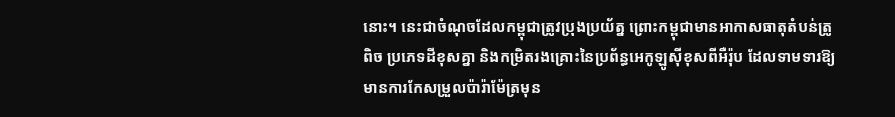នោះ។ នេះជាចំណុចដែលកម្ពុជាត្រូវប្រុងប្រយ័ត្ន ព្រោះកម្ពុជាមានអាកាសធាតុតំបន់ត្រូពិច ប្រភេទដីខុសគ្នា និងកម្រិតរងគ្រោះនៃប្រព័ន្ធអេកូឡូស៊ីខុសពីអឺរ៉ុប ដែលទាមទារឱ្យមានការកែសម្រួលប៉ារ៉ាម៉ែត្រមុន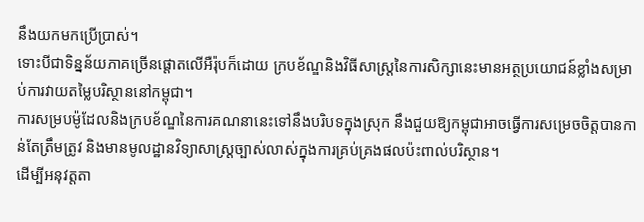នឹងយកមកប្រើប្រាស់។
ទោះបីជាទិន្នន័យភាគច្រើនផ្តោតលើអឺរ៉ុបក៏ដោយ ក្របខ័ណ្ឌនិងវិធីសាស្ត្រនៃការសិក្សានេះមានអត្ថប្រយោជន៍ខ្លាំងសម្រាប់ការវាយតម្លៃបរិស្ថាននៅកម្ពុជា។
ការសម្របម៉ូដែលនិងក្របខ័ណ្ឌនៃការគណនានេះទៅនឹងបរិបទក្នុងស្រុក នឹងជួយឱ្យកម្ពុជាអាចធ្វើការសម្រេចចិត្តបានកាន់តែត្រឹមត្រូវ និងមានមូលដ្ឋានវិទ្យាសាស្ត្រច្បាស់លាស់ក្នុងការគ្រប់គ្រងផលប៉ះពាល់បរិស្ថាន។
ដើម្បីអនុវត្តតា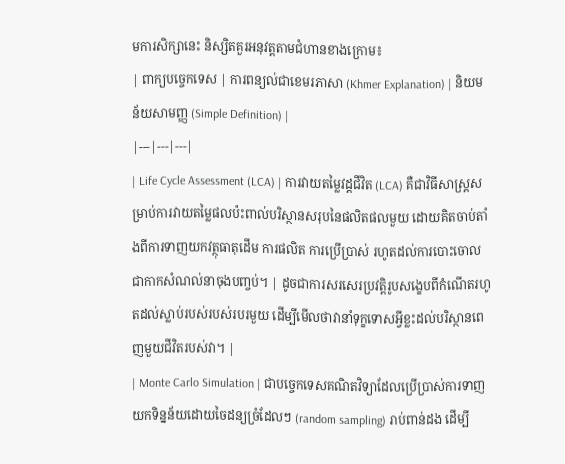មការសិក្សានេះ និស្សិតគួរអនុវត្តតាមជំហានខាងក្រោម៖
| ពាក្យបច្ចេកទេស | ការពន្យល់ជាខេមរភាសា (Khmer Explanation) | និយមន័យសាមញ្ញ (Simple Definition) |
|---|---|---|
| Life Cycle Assessment (LCA) | ការវាយតម្លៃវដ្តជីវិត (LCA) គឺជាវិធីសាស្ត្រសម្រាប់ការវាយតម្លៃផលប៉ះពាល់បរិស្ថានសរុបនៃផលិតផលមួយ ដោយគិតចាប់តាំងពីការទាញយកវត្ថុធាតុដើម ការផលិត ការប្រើប្រាស់ រហូតដល់ការបោះចោលជាកាកសំណល់នាចុងបញ្ចប់។ | ដូចជាការសរសេរប្រវត្តិរូបសង្ខេបពីកំណើតរហូតដល់ស្លាប់របស់របស់របរមួយ ដើម្បីមើលថាវានាំទុក្ខទោសអ្វីខ្លះដល់បរិស្ថានពេញមួយជីវិតរបស់វា។ |
| Monte Carlo Simulation | ជាបច្ចេកទេសគណិតវិទ្យាដែលប្រើប្រាស់ការទាញយកទិន្នន័យដោយចៃដន្យច្រំដែលៗ (random sampling) រាប់ពាន់ដង ដើម្បី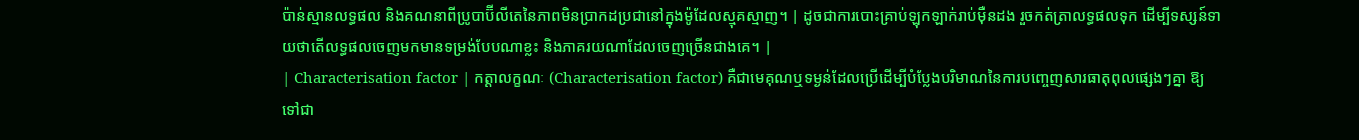ប៉ាន់ស្មានលទ្ធផល និងគណនាពីប្រូបាប៊ីលីតេនៃភាពមិនប្រាកដប្រជានៅក្នុងម៉ូដែលស្មុគស្មាញ។ | ដូចជាការបោះគ្រាប់ឡុកឡាក់រាប់ម៉ឺនដង រួចកត់ត្រាលទ្ធផលទុក ដើម្បីទស្សន៍ទាយថាតើលទ្ធផលចេញមកមានទម្រង់បែបណាខ្លះ និងភាគរយណាដែលចេញច្រើនជាងគេ។ |
| Characterisation factor | កត្តាលក្ខណៈ (Characterisation factor) គឺជាមេគុណឬទម្ងន់ដែលប្រើដើម្បីបំប្លែងបរិមាណនៃការបញ្ចេញសារធាតុពុលផ្សេងៗគ្នា ឱ្យទៅជា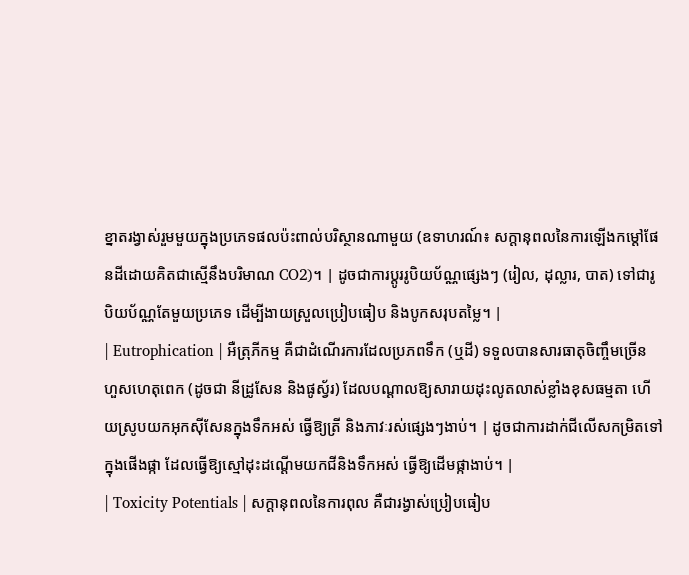ខ្នាតរង្វាស់រួមមួយក្នុងប្រភេទផលប៉ះពាល់បរិស្ថានណាមួយ (ឧទាហរណ៍៖ សក្តានុពលនៃការឡើងកម្តៅផែនដីដោយគិតជាស្មើនឹងបរិមាណ CO2)។ | ដូចជាការប្តូររូបិយប័ណ្ណផ្សេងៗ (រៀល, ដុល្លារ, បាត) ទៅជារូបិយប័ណ្ណតែមួយប្រភេទ ដើម្បីងាយស្រួលប្រៀបធៀប និងបូកសរុបតម្លៃ។ |
| Eutrophication | អឺត្រុភីកម្ម គឺជាដំណើរការដែលប្រភពទឹក (ឬដី) ទទួលបានសារធាតុចិញ្ចឹមច្រើនហួសហេតុពេក (ដូចជា នីដ្រូសែន និងផូស្វ័រ) ដែលបណ្តាលឱ្យសារាយដុះលូតលាស់ខ្លាំងខុសធម្មតា ហើយស្រូបយកអុកស៊ីសែនក្នុងទឹកអស់ ធ្វើឱ្យត្រី និងភាវៈរស់ផ្សេងៗងាប់។ | ដូចជាការដាក់ជីលើសកម្រិតទៅក្នុងផើងផ្កា ដែលធ្វើឱ្យស្មៅដុះដណ្តើមយកជីនិងទឹកអស់ ធ្វើឱ្យដើមផ្កាងាប់។ |
| Toxicity Potentials | សក្តានុពលនៃការពុល គឺជារង្វាស់ប្រៀបធៀប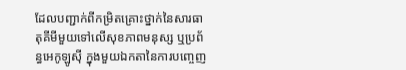ដែលបញ្ជាក់ពីកម្រិតគ្រោះថ្នាក់នៃសារធាតុគីមីមួយទៅលើសុខភាពមនុស្ស ឬប្រព័ន្ធអេកូឡូស៊ី ក្នុងមួយឯកតានៃការបញ្ចេញ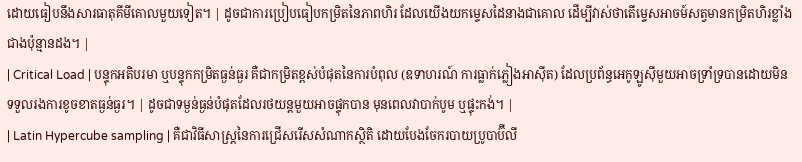ដោយធៀបនឹងសារធាតុគីមីគោលមួយទៀត។ | ដូចជាការប្រៀបធៀបកម្រិតនៃភាពហិរ ដែលយើងយកម្ទេសដៃនាងជាគោល ដើម្បីវាស់ថាតើម្ទេសអាចម៍សត្វមានកម្រិតហិរខ្លាំងជាងប៉ុន្មានដង។ |
| Critical Load | បន្ទុកអតិបរមា ឬបន្ទុកកម្រិតធ្ងន់ធ្ងរ គឺជាកម្រិតខ្ពស់បំផុតនៃការបំពុល (ឧទាហរណ៍ ការធ្លាក់ភ្លៀងអាស៊ីត) ដែលប្រព័ន្ធអេកូឡូស៊ីមួយអាចទ្រាំទ្របានដោយមិនទទួលរងការខូចខាតធ្ងន់ធ្ងរ។ | ដូចជាទម្ងន់ធ្ងន់បំផុតដែលរថយន្តមួយអាចផ្ទុកបាន មុនពេលវាបាក់បូម ឬផ្ទុះកង់។ |
| Latin Hypercube sampling | គឺជាវិធីសាស្ត្រនៃការជ្រើសរើសសំណាកស្ថិតិ ដោយបែងចែករបាយប្រូបាប៊ីលី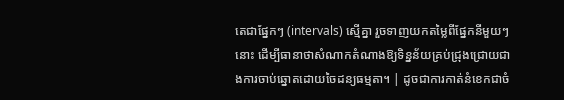តេជាផ្នែកៗ (intervals) ស្មើគ្នា រួចទាញយកតម្លៃពីផ្នែកនីមួយៗនោះ ដើម្បីធានាថាសំណាកតំណាងឱ្យទិន្នន័យគ្រប់ជ្រុងជ្រោយជាងការចាប់ឆ្នោតដោយចៃដន្យធម្មតា។ | ដូចជាការកាត់នំខេកជាចំ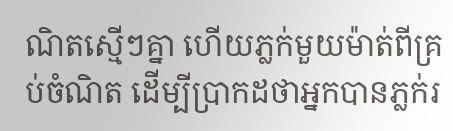ណិតស្មើៗគ្នា ហើយភ្លក់មួយម៉ាត់ពីគ្រប់ចំណិត ដើម្បីប្រាកដថាអ្នកបានភ្លក់រ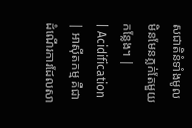សជាតិនំទាំងមូល មិនមែនភ្លក់តែមួយកន្លែង។ |
| Acidification | អាស៊ីតកម្ម គឺជាដំណើរការដែលសា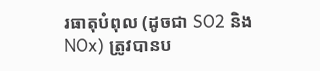រធាតុបំពុល (ដូចជា SO2 និង NOx) ត្រូវបានប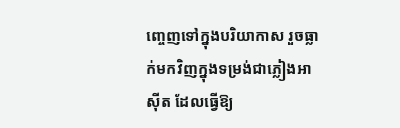ញ្ចេញទៅក្នុងបរិយាកាស រួចធ្លាក់មកវិញក្នុងទម្រង់ជាភ្លៀងអាស៊ីត ដែលធ្វើឱ្យ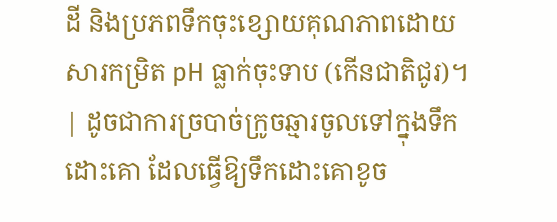ដី និងប្រភពទឹកចុះខ្សោយគុណភាពដោយសារកម្រិត pH ធ្លាក់ចុះទាប (កើនជាតិជូរ)។ | ដូចជាការច្របាច់ក្រូចឆ្មារចូលទៅក្នុងទឹកដោះគោ ដែលធ្វើឱ្យទឹកដោះគោខូច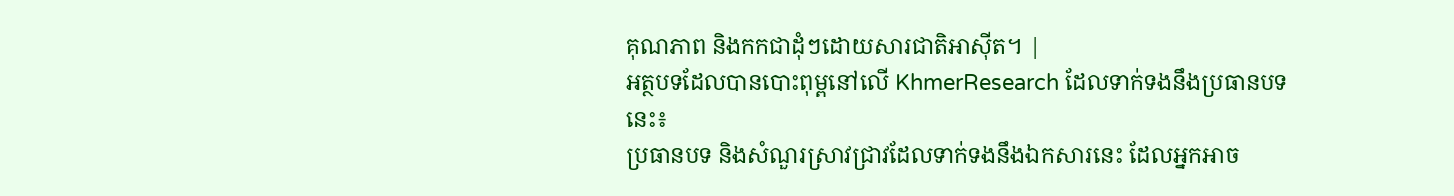គុណភាព និងកកជាដុំៗដោយសារជាតិអាស៊ីត។ |
អត្ថបទដែលបានបោះពុម្ពនៅលើ KhmerResearch ដែលទាក់ទងនឹងប្រធានបទនេះ៖
ប្រធានបទ និងសំណួរស្រាវជ្រាវដែលទាក់ទងនឹងឯកសារនេះ ដែលអ្នកអាច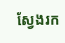ស្វែងរក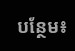បន្ថែម៖